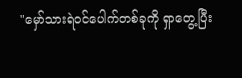"မှော်သားရဲဝင်ပေါက်တစ်ခုကို ရှာတွေ့ပြီး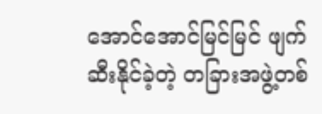အောင်အောင်မြင်မြင် ဖျက်ဆီးနိုင်ခဲ့တဲ့ တခြားအဖွဲ့တစ်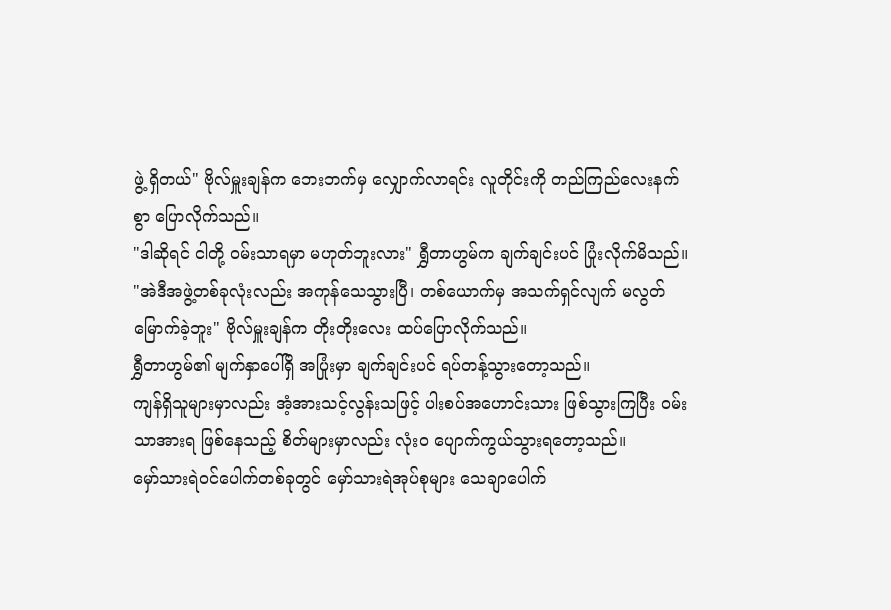ဖွဲ့ ရှိတယ်" ဗိုလ်မှူးချန်က ဘေးဘက်မှ လျှောက်လာရင်း လူတိုင်းကို တည်ကြည်လေးနက်စွာ ပြောလိုက်သည်။
"ဒါဆိုရင် ငါတို့ ဝမ်းသာရမှာ မဟုတ်ဘူးလား" ရွှီတာဟွမ်က ချက်ချင်းပင် ပြုံးလိုက်မိသည်။
"အဲဒီအဖွဲ့တစ်ခုလုံးလည်း အကုန်သေသွားပြီ၊ တစ်ယောက်မှ အသက်ရှင်လျက် မလွတ်မြောက်ခဲ့ဘူး" ဗိုလ်မှူးချန်က တိုးတိုးလေး ထပ်ပြောလိုက်သည်။
ရွှီတာဟွမ်၏ မျက်နှာပေါ်ရှိ အပြုံးမှာ ချက်ချင်းပင် ရပ်တန့်သွားတော့သည်။
ကျန်ရှိသူများမှာလည်း အံ့အားသင့်လွန်းသဖြင့် ပါးစပ်အဟောင်းသား ဖြစ်သွားကြပြီး ဝမ်းသာအားရ ဖြစ်နေသည့် စိတ်များမှာလည်း လုံးဝ ပျောက်ကွယ်သွားရတော့သည်။
မှော်သားရဲဝင်ပေါက်တစ်ခုတွင် မှော်သားရဲအုပ်စုများ သေချာပေါက်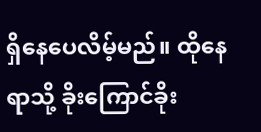ရှိနေပေလိမ့်မည်။ ထိုနေရာသို့ ခိုးကြောင်ခိုး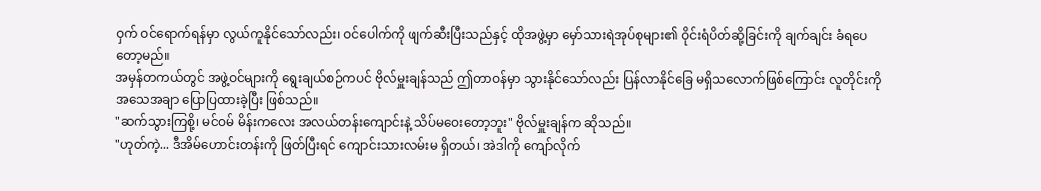ဝှက် ဝင်ရောက်ရန်မှာ လွယ်ကူနိုင်သော်လည်း၊ ဝင်ပေါက်ကို ဖျက်ဆီးပြီးသည်နှင့် ထိုအဖွဲ့မှာ မှော်သားရဲအုပ်စုများ၏ ဝိုင်းရံပိတ်ဆို့ခြင်းကို ချက်ချင်း ခံရပေတော့မည်။
အမှန်တကယ်တွင် အဖွဲ့ဝင်များကို ရွေးချယ်စဉ်ကပင် ဗိုလ်မှူးချန်သည် ဤတာဝန်မှာ သွားနိုင်သော်လည်း ပြန်လာနိုင်ခြေ မရှိသလောက်ဖြစ်ကြောင်း လူတိုင်းကို အသေအချာ ပြောပြထားခဲ့ပြီး ဖြစ်သည်။
"ဆက်သွားကြစို့၊ မင်ဝမ် မိန်းကလေး အလယ်တန်းကျောင်းနဲ့ သိပ်မဝေးတော့ဘူး" ဗိုလ်မှူးချန်က ဆိုသည်။
"ဟုတ်ကဲ့... ဒီအိမ်ဟောင်းတန်းကို ဖြတ်ပြီးရင် ကျောင်းသားလမ်းမ ရှိတယ်၊ အဲဒါကို ကျော်လိုက်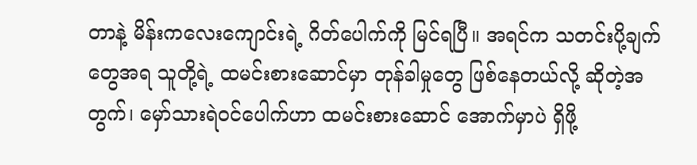တာနဲ့ မိန်းကလေးကျောင်းရဲ့ ဂိတ်ပေါက်ကို မြင်ရပြီ။ အရင်က သတင်းပို့ချက်တွေအရ သူတို့ရဲ့ ထမင်းစားဆောင်မှာ တုန်ခါမှုတွေ ဖြစ်နေတယ်လို့ ဆိုတဲ့အတွက်၊ မှော်သားရဲဝင်ပေါက်ဟာ ထမင်းစားဆောင် အောက်မှာပဲ ရှိဖို့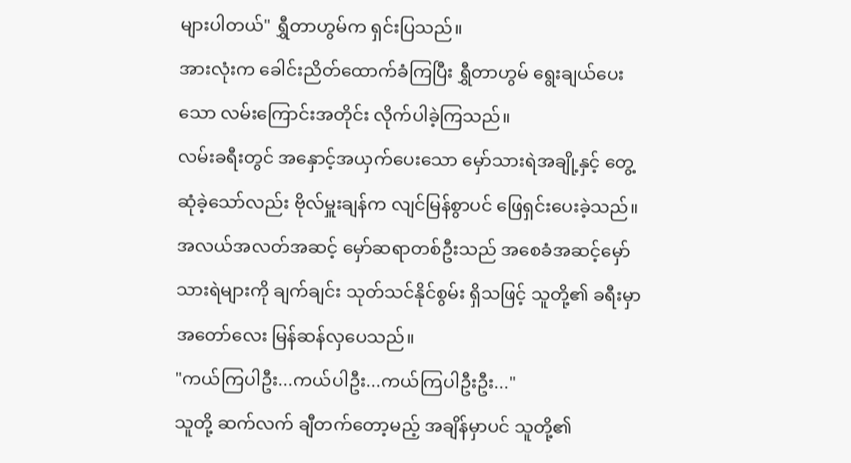များပါတယ်" ရွှီတာဟွမ်က ရှင်းပြသည်။
အားလုံးက ခေါင်းညိတ်ထောက်ခံကြပြီး ရွှီတာဟွမ် ရွေးချယ်ပေးသော လမ်းကြောင်းအတိုင်း လိုက်ပါခဲ့ကြသည်။
လမ်းခရီးတွင် အနှောင့်အယှက်ပေးသော မှော်သားရဲအချို့နှင့် တွေ့ဆုံခဲ့သော်လည်း ဗိုလ်မှူးချန်က လျင်မြန်စွာပင် ဖြေရှင်းပေးခဲ့သည်။
အလယ်အလတ်အဆင့် မှော်ဆရာတစ်ဦးသည် အစေခံအဆင့်မှော်သားရဲများကို ချက်ချင်း သုတ်သင်နိုင်စွမ်း ရှိသဖြင့် သူတို့၏ ခရီးမှာ အတော်လေး မြန်ဆန်လှပေသည်။
"ကယ်ကြပါဦး...ကယ်ပါဦး...ကယ်ကြပါဦးဦး..."
သူတို့ ဆက်လက် ချီတက်တော့မည့် အချိန်မှာပင် သူတို့၏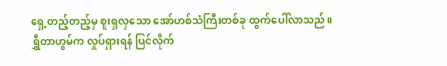ရှေ့တည့်တည့်မှ စူးရှလှသော အော်ဟစ်သံကြီးတစ်ခု ထွက်ပေါ်လာသည်။
ရွှီတာဟွမ်က လှုပ်ရှားရန် ပြင်လိုက်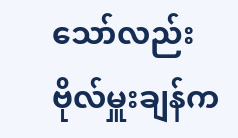သော်လည်း ဗိုလ်မှူးချန်က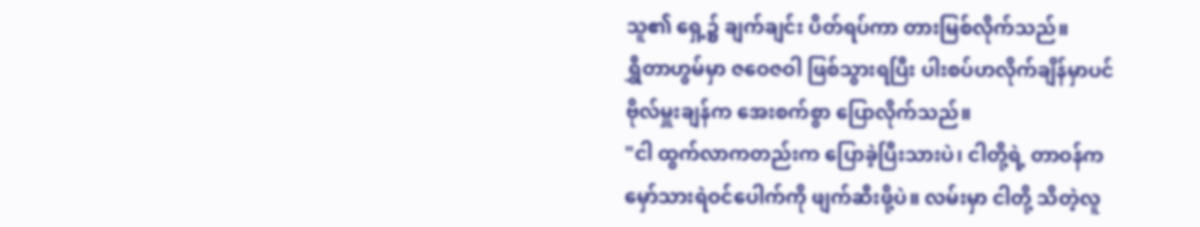သူ၏ ရှေ့၌ ချက်ချင်း ပိတ်ရပ်ကာ တားမြစ်လိုက်သည်။
ရွှီတာဟွမ်မှာ ဇဝေဇဝါ ဖြစ်သွားရပြီး ပါးစပ်ဟလိုက်ချိန်မှာပင် ဗိုလ်မှူးချန်က အေးစက်စွာ ပြောလိုက်သည်။
"ငါ ထွက်လာကတည်းက ပြောခဲ့ပြီးသားပဲ၊ ငါတို့ရဲ့ တာဝန်က မှော်သားရဲဝင်ပေါက်ကို ဖျက်ဆီးဖို့ပဲ။ လမ်းမှာ ငါတို့ သိတဲ့လူ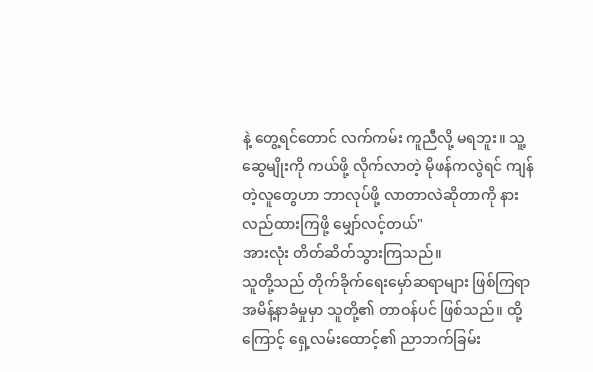နဲ့ တွေ့ရင်တောင် လက်ကမ်း ကူညီလို့ မရဘူး။ သူ့ဆွေမျိုးကို ကယ်ဖို့ လိုက်လာတဲ့ မိုဖန်ကလွဲရင် ကျန်တဲ့လူတွေဟာ ဘာလုပ်ဖို့ လာတာလဲဆိုတာကို နားလည်ထားကြဖို့ မျှော်လင့်တယ်"
အားလုံး တိတ်ဆိတ်သွားကြသည်။
သူတို့သည် တိုက်ခိုက်ရေးမှော်ဆရာများ ဖြစ်ကြရာ အမိန့်နာခံမှုမှာ သူတို့၏ တာဝန်ပင် ဖြစ်သည်။ ထို့ကြောင့် ရှေ့လမ်းထောင့်၏ ညာဘက်ခြမ်း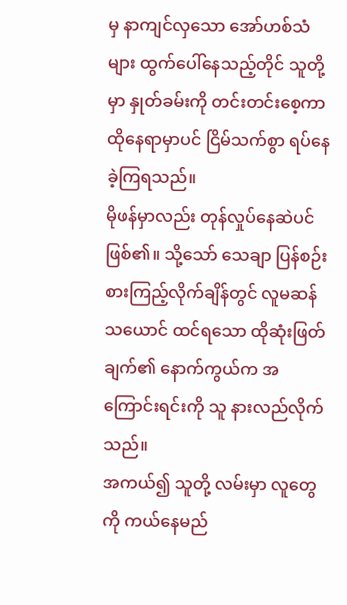မှ နာကျင်လှသော အော်ဟစ်သံများ ထွက်ပေါ်နေသည့်တိုင် သူတို့မှာ နှုတ်ခမ်းကို တင်းတင်းစေ့ကာ ထိုနေရာမှာပင် ငြိမ်သက်စွာ ရပ်နေခဲ့ကြရသည်။
မိုဖန်မှာလည်း တုန်လှုပ်နေဆဲပင် ဖြစ်၏။ သို့သော် သေချာ ပြန်စဉ်းစားကြည့်လိုက်ချိန်တွင် လူမဆန်သယောင် ထင်ရသော ထိုဆုံးဖြတ်ချက်၏ နောက်ကွယ်က အကြောင်းရင်းကို သူ နားလည်လိုက်သည်။
အကယ်၍ သူတို့ လမ်းမှာ လူတွေကို ကယ်နေမည်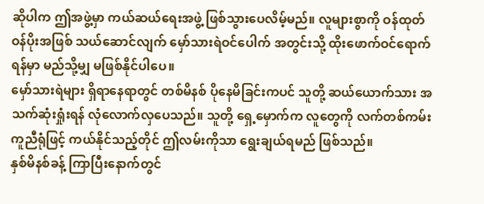ဆိုပါက ဤအဖွဲ့မှာ ကယ်ဆယ်ရေးအဖွဲ့ ဖြစ်သွားပေလိမ့်မည်။ လူများစွာကို ဝန်ထုတ်ဝန်ပိုးအဖြစ် သယ်ဆောင်လျက် မှော်သားရဲဝင်ပေါက် အတွင်းသို့ ထိုးဖောက်ဝင်ရောက်ရန်မှာ မည်သို့မျှ မဖြစ်နိုင်ပါပေ။
မှော်သားရဲများ ရှိရာနေရာတွင် တစ်မိနစ် ပိုနေမိခြင်းကပင် သူတို့ ဆယ်ယောက်သား အသက်ဆုံးရှုံးရန် လုံလောက်လှပေသည်။ သူတို့ ရှေ့မှောက်က လူတွေကို လက်တစ်ကမ်း ကူညီရုံဖြင့် ကယ်နိုင်သည့်တိုင် ဤလမ်းကိုသာ ရွေးချယ်ရမည် ဖြစ်သည်။
နှစ်မိနစ်ခန့် ကြာပြီးနောက်တွင်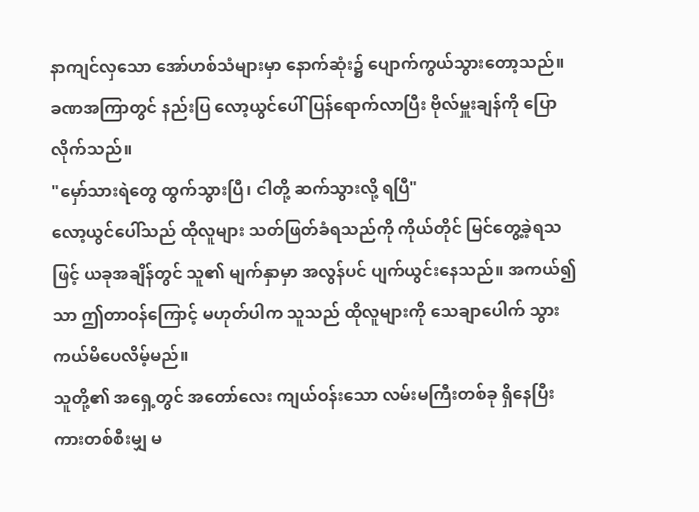နာကျင်လှသော အော်ဟစ်သံများမှာ နောက်ဆုံး၌ ပျောက်ကွယ်သွားတော့သည်။
ခဏအကြာတွင် နည်းပြ လော့ယွင်ပေါ် ပြန်ရောက်လာပြီး ဗိုလ်မှူးချန်ကို ပြောလိုက်သည်။
"မှော်သားရဲတွေ ထွက်သွားပြီ၊ ငါတို့ ဆက်သွားလို့ ရပြီ"
လော့ယွင်ပေါ်သည် ထိုလူများ သတ်ဖြတ်ခံရသည်ကို ကိုယ်တိုင် မြင်တွေ့ခဲ့ရသဖြင့် ယခုအချိန်တွင် သူ၏ မျက်နှာမှာ အလွန်ပင် ပျက်ယွင်းနေသည်။ အကယ်၍သာ ဤတာဝန်ကြောင့် မဟုတ်ပါက သူသည် ထိုလူများကို သေချာပေါက် သွားကယ်မိပေလိမ့်မည်။
သူတို့၏ အရှေ့တွင် အတော်လေး ကျယ်ဝန်းသော လမ်းမကြီးတစ်ခု ရှိနေပြီး ကားတစ်စီးမျှ မ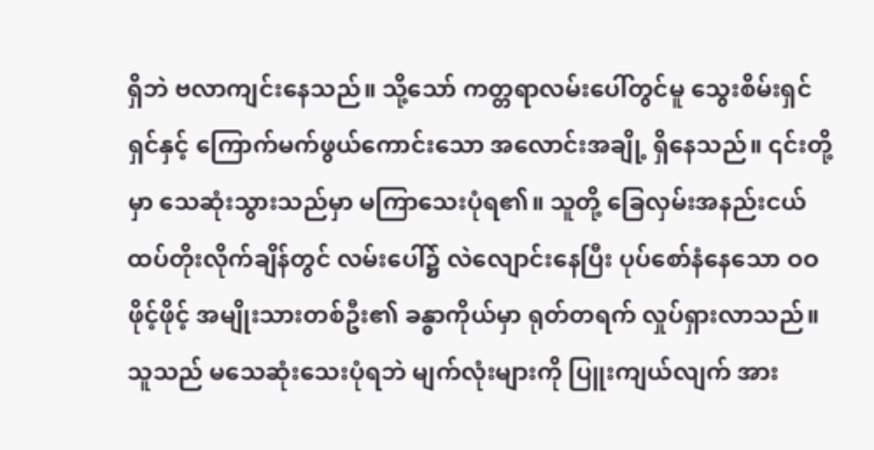ရှိဘဲ ဗလာကျင်းနေသည်။ သို့သော် ကတ္တရာလမ်းပေါ်တွင်မူ သွေးစိမ်းရှင်ရှင်နှင့် ကြောက်မက်ဖွယ်ကောင်းသော အလောင်းအချို့ ရှိနေသည်။ ၎င်းတို့မှာ သေဆုံးသွားသည်မှာ မကြာသေးပုံရ၏။ သူတို့ ခြေလှမ်းအနည်းငယ် ထပ်တိုးလိုက်ချိန်တွင် လမ်းပေါ်၌ လဲလျောင်းနေပြီး ပုပ်စော်နံနေသော ဝဝဖိုင့်ဖိုင့် အမျိုးသားတစ်ဦး၏ ခန္ဓာကိုယ်မှာ ရုတ်တရက် လှုပ်ရှားလာသည်။
သူသည် မသေဆုံးသေးပုံရဘဲ မျက်လုံးများကို ပြူးကျယ်လျက် အား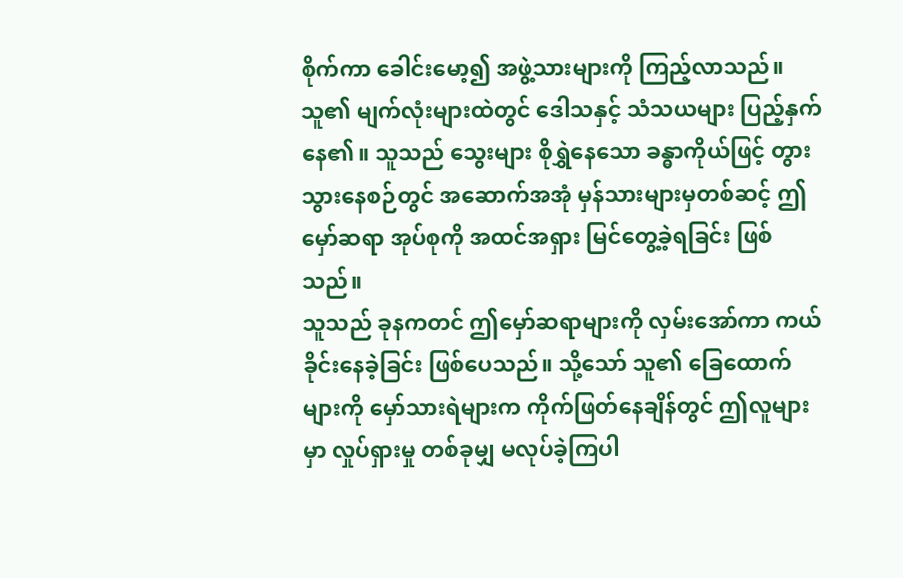စိုက်ကာ ခေါင်းမော့၍ အဖွဲ့သားများကို ကြည့်လာသည်။
သူ၏ မျက်လုံးများထဲတွင် ဒေါသနှင့် သံသယများ ပြည့်နှက်နေ၏။ သူသည် သွေးများ စိုရွှဲနေသော ခန္ဓာကိုယ်ဖြင့် တွားသွားနေစဉ်တွင် အဆောက်အအုံ မှန်သားများမှတစ်ဆင့် ဤမှော်ဆရာ အုပ်စုကို အထင်အရှား မြင်တွေ့ခဲ့ရခြင်း ဖြစ်သည်။
သူသည် ခုနကတင် ဤမှော်ဆရာများကို လှမ်းအော်ကာ ကယ်ခိုင်းနေခဲ့ခြင်း ဖြစ်ပေသည်။ သို့သော် သူ၏ ခြေထောက်များကို မှော်သားရဲများက ကိုက်ဖြတ်နေချိန်တွင် ဤလူများမှာ လှုပ်ရှားမှု တစ်ခုမျှ မလုပ်ခဲ့ကြပါ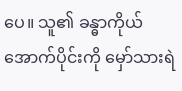ပေ။ သူ၏ ခန္ဓာကိုယ် အောက်ပိုင်းကို မှော်သားရဲ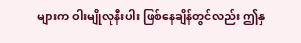များက ဝါးမျိုလုနီးပါး ဖြစ်နေချိန်တွင်လည်း ဤနှ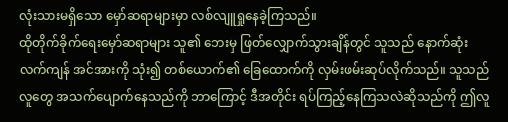လုံးသားမရှိသော မှော်ဆရာများမှာ လစ်လျူရှုနေခဲ့ကြသည်။
ထိုတိုက်ခိုက်ရေးမှော်ဆရာများ သူ၏ ဘေးမှ ဖြတ်လျှောက်သွားချိန်တွင် သူသည် နောက်ဆုံးလက်ကျန် အင်အားကို သုံး၍ တစ်ယောက်၏ ခြေထောက်ကို လှမ်းဖမ်းဆုပ်လိုက်သည်။ သူသည် လူတွေ အသက်ပျောက်နေသည်ကို ဘာကြောင့် ဒီအတိုင်း ရပ်ကြည့်နေကြသလဲဆိုသည်ကို ဤလူ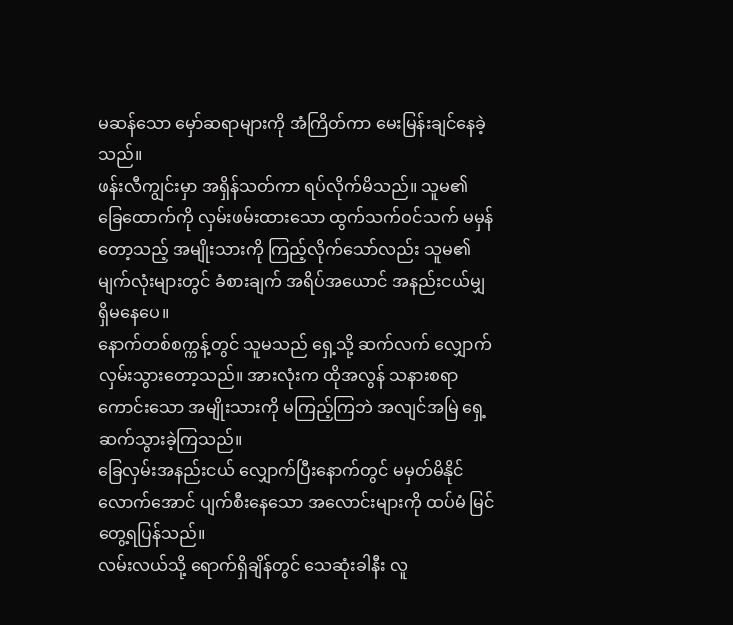မဆန်သော မှော်ဆရာများကို အံကြိတ်ကာ မေးမြန်းချင်နေခဲ့သည်။
ဖန်းလီကျွင်းမှာ အရှိန်သတ်ကာ ရပ်လိုက်မိသည်။ သူမ၏ ခြေထောက်ကို လှမ်းဖမ်းထားသော ထွက်သက်ဝင်သက် မမှန်တော့သည့် အမျိုးသားကို ကြည့်လိုက်သော်လည်း သူမ၏ မျက်လုံးများတွင် ခံစားချက် အရိပ်အယောင် အနည်းငယ်မျှ ရှိမနေပေ။
နောက်တစ်စက္ကန့်တွင် သူမသည် ရှေ့သို့ ဆက်လက် လျှောက်လှမ်းသွားတော့သည်။ အားလုံးက ထိုအလွန် သနားစရာကောင်းသော အမျိုးသားကို မကြည့်ကြဘဲ အလျင်အမြဲ ရှေ့ဆက်သွားခဲ့ကြသည်။
ခြေလှမ်းအနည်းငယ် လျှောက်ပြီးနောက်တွင် မမှတ်မိနိုင်လောက်အောင် ပျက်စီးနေသော အလောင်းများကို ထပ်မံ မြင်တွေ့ရပြန်သည်။
လမ်းလယ်သို့ ရောက်ရှိချိန်တွင် သေဆုံးခါနီး လူ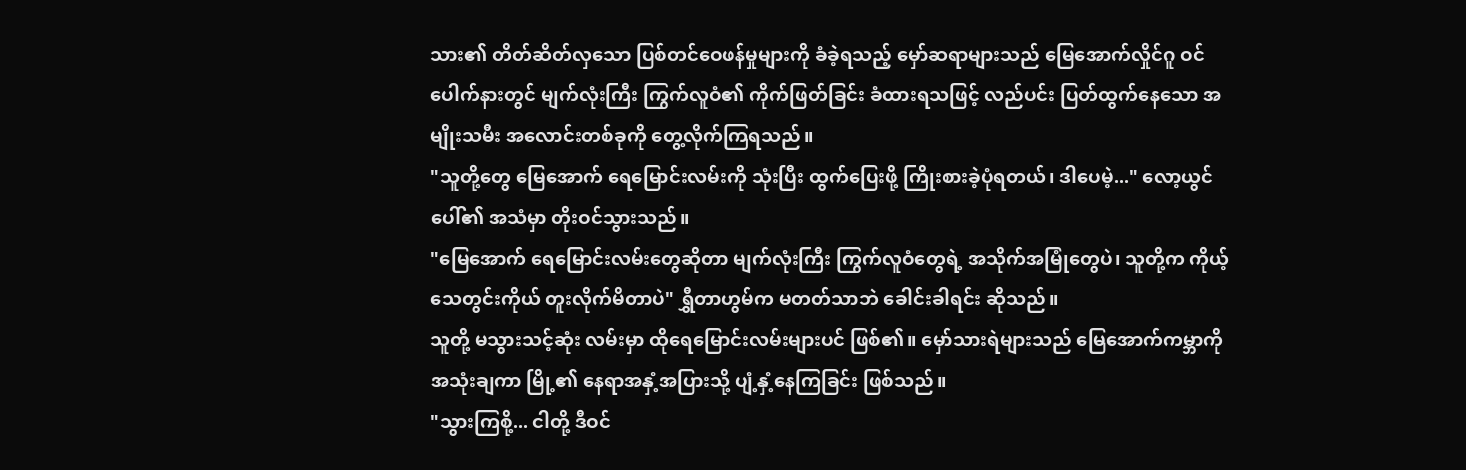သား၏ တိတ်ဆိတ်လှသော ပြစ်တင်ဝေဖန်မှုများကို ခံခဲ့ရသည့် မှော်ဆရာများသည် မြေအောက်လှိုင်ဂူ ဝင်ပေါက်နားတွင် မျက်လုံးကြီး ကြွက်လူဝံ၏ ကိုက်ဖြတ်ခြင်း ခံထားရသဖြင့် လည်ပင်း ပြတ်ထွက်နေသော အမျိုးသမီး အလောင်းတစ်ခုကို တွေ့လိုက်ကြရသည်။
"သူတို့တွေ မြေအောက် ရေမြောင်းလမ်းကို သုံးပြီး ထွက်ပြေးဖို့ ကြိုးစားခဲ့ပုံရတယ်၊ ဒါပေမဲ့..." လော့ယွင်ပေါ်၏ အသံမှာ တိုးဝင်သွားသည်။
"မြေအောက် ရေမြောင်းလမ်းတွေဆိုတာ မျက်လုံးကြီး ကြွက်လူဝံတွေရဲ့ အသိုက်အမြုံတွေပဲ၊ သူတို့က ကိုယ့်သေတွင်းကိုယ် တူးလိုက်မိတာပဲ" ရွှီတာဟွမ်က မတတ်သာဘဲ ခေါင်းခါရင်း ဆိုသည်။
သူတို့ မသွားသင့်ဆုံး လမ်းမှာ ထိုရေမြောင်းလမ်းများပင် ဖြစ်၏။ မှော်သားရဲများသည် မြေအောက်ကမ္ဘာကို အသုံးချကာ မြို့၏ နေရာအနှံ့အပြားသို့ ပျံ့နှံ့နေကြခြင်း ဖြစ်သည်။
"သွားကြစို့... ငါတို့ ဒီဝင်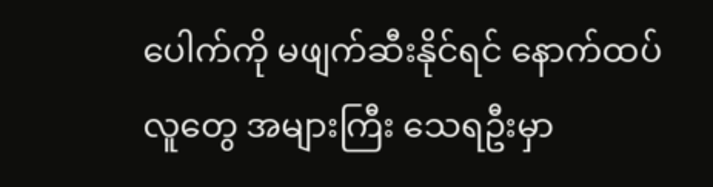ပေါက်ကို မဖျက်ဆီးနိုင်ရင် နောက်ထပ် လူတွေ အများကြီး သေရဦးမှာ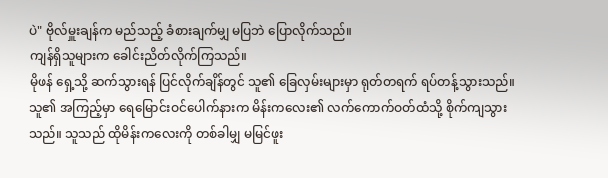ပဲ" ဗိုလ်မှူးချန်က မည်သည့် ခံစားချက်မျှ မပြဘဲ ပြောလိုက်သည်။
ကျန်ရှိသူများက ခေါင်းညိတ်လိုက်ကြသည်။
မိုဖန် ရှေ့သို့ ဆက်သွားရန် ပြင်လိုက်ချိန်တွင် သူ၏ ခြေလှမ်းများမှာ ရုတ်တရက် ရပ်တန့်သွားသည်။
သူ၏ အကြည့်မှာ ရေမြောင်းဝင်ပေါက်နားက မိန်းကလေး၏ လက်ကောက်ဝတ်ထံသို့ စိုက်ကျသွားသည်။ သူသည် ထိုမိန်းကလေးကို တစ်ခါမျှ မမြင်ဖူး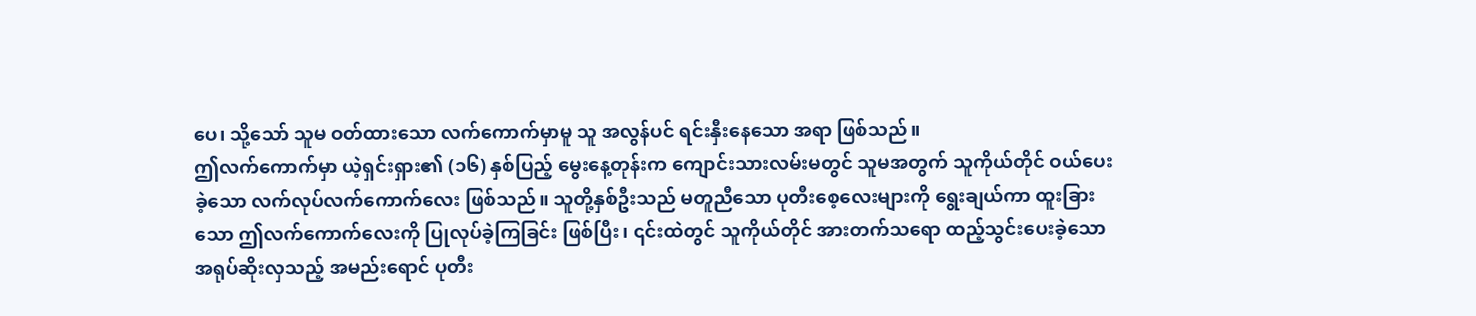ပေ၊ သို့သော် သူမ ဝတ်ထားသော လက်ကောက်မှာမူ သူ အလွန်ပင် ရင်းနှီးနေသော အရာ ဖြစ်သည်။
ဤလက်ကောက်မှာ ယဲ့ရှင်းရှား၏ (၁၆) နှစ်ပြည့် မွေးနေ့တုန်းက ကျောင်းသားလမ်းမတွင် သူမအတွက် သူကိုယ်တိုင် ဝယ်ပေးခဲ့သော လက်လုပ်လက်ကောက်လေး ဖြစ်သည်။ သူတို့နှစ်ဦးသည် မတူညီသော ပုတီးစေ့လေးများကို ရွေးချယ်ကာ ထူးခြားသော ဤလက်ကောက်လေးကို ပြုလုပ်ခဲ့ကြခြင်း ဖြစ်ပြီး၊ ၎င်းထဲတွင် သူကိုယ်တိုင် အားတက်သရော ထည့်သွင်းပေးခဲ့သော အရုပ်ဆိုးလှသည့် အမည်းရောင် ပုတီး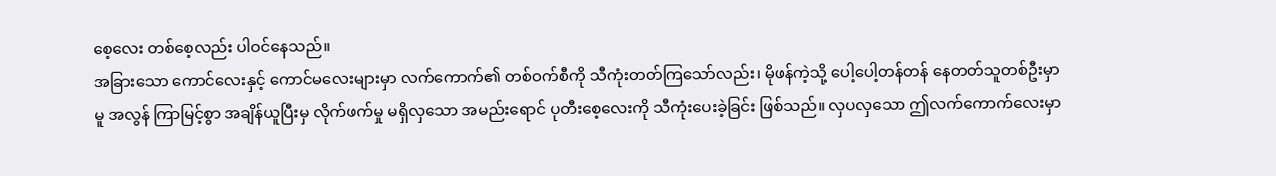စေ့လေး တစ်စေ့လည်း ပါဝင်နေသည်။
အခြားသော ကောင်လေးနှင့် ကောင်မလေးများမှာ လက်ကောက်၏ တစ်ဝက်စီကို သီကုံးတတ်ကြသော်လည်း၊ မိုဖန်ကဲ့သို့ ပေါ့ပေါ့တန်တန် နေတတ်သူတစ်ဦးမှာမူ အလွန် ကြာမြင့်စွာ အချိန်ယူပြီးမှ လိုက်ဖက်မှု မရှိလှသော အမည်းရောင် ပုတီးစေ့လေးကို သီကုံးပေးခဲ့ခြင်း ဖြစ်သည်။ လှပလှသော ဤလက်ကောက်လေးမှာ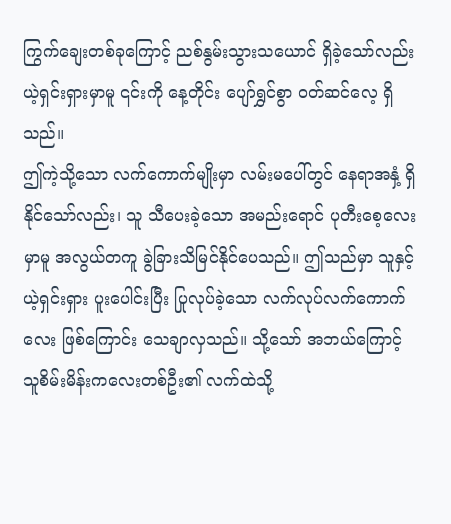ကြွက်ချေးတစ်ခုကြောင့် ညစ်နွမ်းသွားသယောင် ရှိခဲ့သော်လည်း ယဲ့ရှင်းရှားမှာမူ ၎င်းကို နေ့တိုင်း ပျော်ရွှင်စွာ ဝတ်ဆင်လေ့ ရှိသည်။
ဤကဲ့သို့သော လက်ကောက်မျိုးမှာ လမ်းမပေါ်တွင် နေရာအနှံ့ ရှိနိုင်သော်လည်း၊ သူ သီပေးခဲ့သော အမည်းရောင် ပုတီးစေ့လေးမှာမူ အလွယ်တကူ ခွဲခြားသိမြင်နိုင်ပေသည်။ ဤသည်မှာ သူနှင့် ယဲ့ရှင်းရှား ပူးပေါင်းပြီး ပြုလုပ်ခဲ့သော လက်လုပ်လက်ကောက်လေး ဖြစ်ကြောင်း သေချာလှသည်။ သို့သော် အဘယ်ကြောင့် သူစိမ်းမိန်းကလေးတစ်ဦး၏ လက်ထဲသို့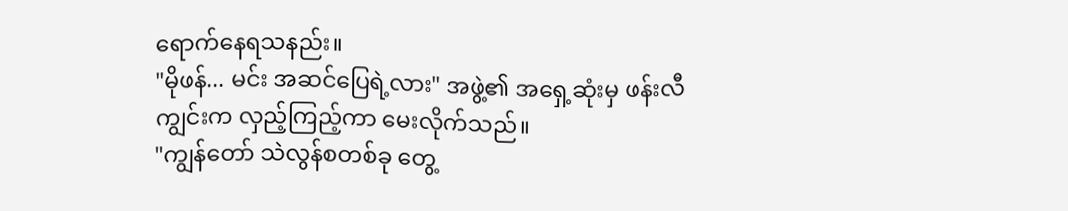ရောက်နေရသနည်း။
"မိုဖန်... မင်း အဆင်ပြေရဲ့လား" အဖွဲ့၏ အရှေ့ဆုံးမှ ဖန်းလီကျွင်းက လှည့်ကြည့်ကာ မေးလိုက်သည်။
"ကျွန်တော် သဲလွန်စတစ်ခု တွေ့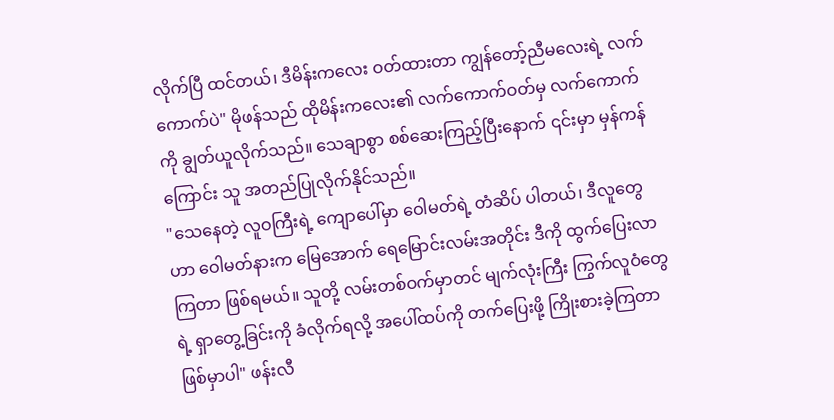လိုက်ပြီ ထင်တယ်၊ ဒီမိန်းကလေး ဝတ်ထားတာ ကျွန်တော့်ညီမလေးရဲ့ လက်ကောက်ပဲ" မိုဖန်သည် ထိုမိန်းကလေး၏ လက်ကောက်ဝတ်မှ လက်ကောက်ကို ချွတ်ယူလိုက်သည်။ သေချာစွာ စစ်ဆေးကြည့်ပြီးနောက် ၎င်းမှာ မှန်ကန်ကြောင်း သူ အတည်ပြုလိုက်နိုင်သည်။
"သေနေတဲ့ လူဝကြီးရဲ့ ကျောပေါ်မှာ ဝေါမတ်ရဲ့ တံဆိပ် ပါတယ်၊ ဒီလူတွေဟာ ဝေါမတ်နားက မြေအောက် ရေမြောင်းလမ်းအတိုင်း ဒီကို ထွက်ပြေးလာကြတာ ဖြစ်ရမယ်။ သူတို့ လမ်းတစ်ဝက်မှာတင် မျက်လုံးကြီး ကြွက်လူဝံတွေရဲ့ ရှာတွေ့ခြင်းကို ခံလိုက်ရလို့ အပေါ်ထပ်ကို တက်ပြေးဖို့ ကြိုးစားခဲ့ကြတာ ဖြစ်မှာပါ" ဖန်းလီ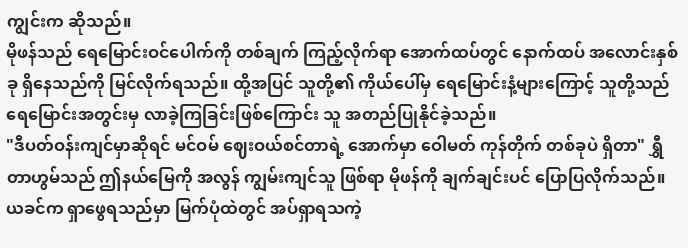ကျွင်းက ဆိုသည်။
မိုဖန်သည် ရေမြောင်းဝင်ပေါက်ကို တစ်ချက် ကြည့်လိုက်ရာ အောက်ထပ်တွင် နောက်ထပ် အလောင်းနှစ်ခု ရှိနေသည်ကို မြင်လိုက်ရသည်။ ထို့အပြင် သူတို့၏ ကိုယ်ပေါ်မှ ရေမြောင်းနံ့များကြောင့် သူတို့သည် ရေမြောင်းအတွင်းမှ လာခဲ့ကြခြင်းဖြစ်ကြောင်း သူ အတည်ပြုနိုင်ခဲ့သည်။
"ဒီပတ်ဝန်းကျင်မှာဆိုရင် မင်ဝမ် ဈေးဝယ်စင်တာရဲ့ အောက်မှာ ဝေါမတ် ကုန်တိုက် တစ်ခုပဲ ရှိတာ" ရွှီတာဟွမ်သည် ဤနယ်မြေကို အလွန် ကျွမ်းကျင်သူ ဖြစ်ရာ မိုဖန်ကို ချက်ချင်းပင် ပြောပြလိုက်သည်။
ယခင်က ရှာဖွေရသည်မှာ မြက်ပုံထဲတွင် အပ်ရှာရသကဲ့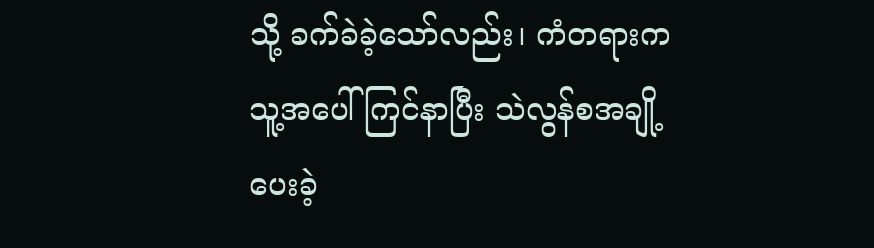သို့ ခက်ခဲခဲ့သော်လည်း၊ ကံတရားက သူ့အပေါ် ကြင်နာပြီး သဲလွန်စအချို့ ပေးခဲ့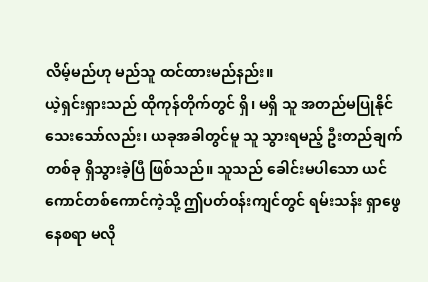လိမ့်မည်ဟု မည်သူ ထင်ထားမည်နည်း။
ယဲ့ရှင်းရှားသည် ထိုကုန်တိုက်တွင် ရှိ၊ မရှိ သူ အတည်မပြုနိုင်သေးသော်လည်း၊ ယခုအခါတွင်မူ သူ သွားရမည့် ဦးတည်ချက်တစ်ခု ရှိသွားခဲ့ပြီ ဖြစ်သည်။ သူသည် ခေါင်းမပါသော ယင်ကောင်တစ်ကောင်ကဲ့သို့ ဤပတ်ဝန်းကျင်တွင် ရမ်းသန်း ရှာဖွေနေစရာ မလို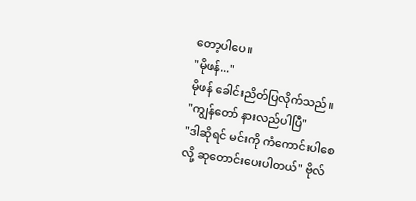တော့ပါပေ။
"မိုဖန်..."
မိုဖန် ခေါင်းညိတ်ပြလိုက်သည်။
"ကျွန်တော် နားလည်ပါပြီ"
"ဒါဆိုရင် မင်းကို ကံကောင်းပါစေလို့ ဆုတောင်းပေးပါတယ်" ဗိုလ်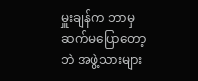မှူးချန်က ဘာမှ ဆက်မပြောတော့ဘဲ အဖွဲ့သားများ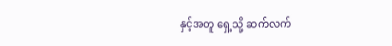နှင့်အတူ ရှေ့သို့ ဆက်လက်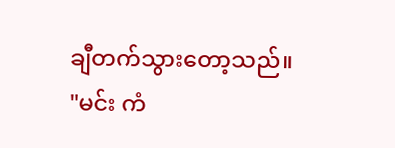ချီတက်သွားတော့သည်။
"မင်း ကံ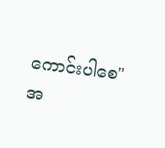ကောင်းပါစေ"
အ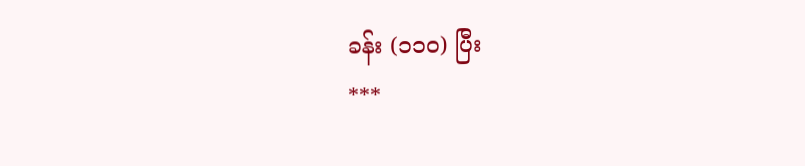ခန်း (၁၁၀) ပြီး
***